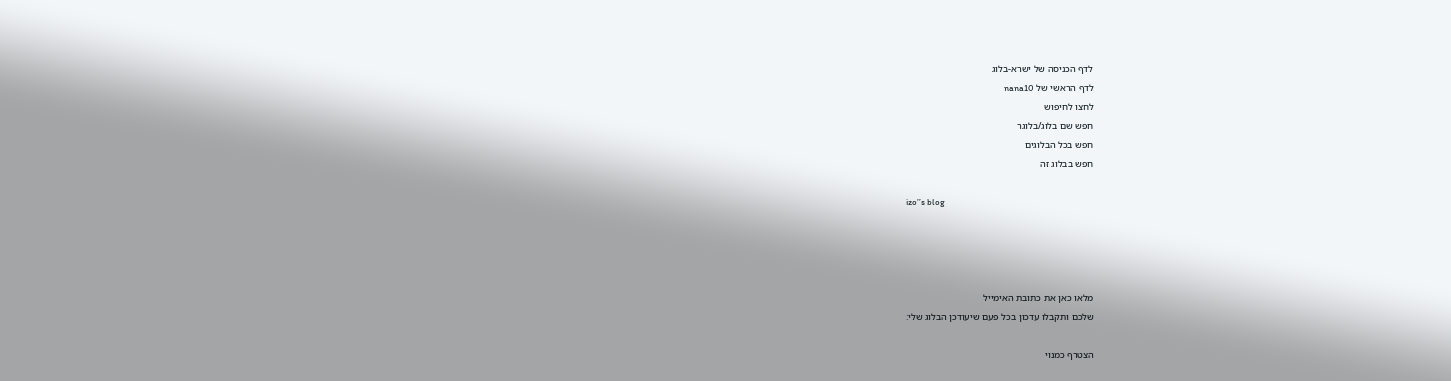לדף הכניסה של ישרא-בלוג
לדף הראשי של nana10
לחצו לחיפוש
חפש שם בלוג/בלוגר
חפש בכל הבלוגים
חפש בבלוג זה

izo’’s blog




מלאו כאן את כתובת האימייל
שלכם ותקבלו עדכון בכל פעם שיעודכן הבלוג שלי:

הצטרף כמנוי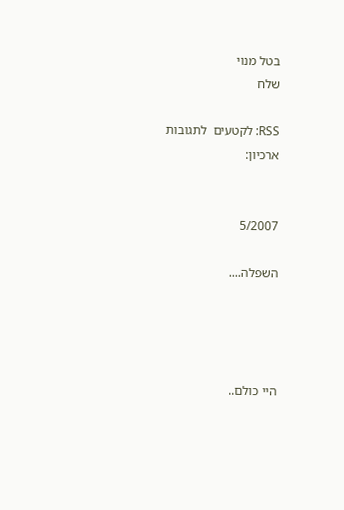בטל מנוי
שלח

RSS: לקטעים  לתגובות
ארכיון:


5/2007

השפלה....




היי כולם..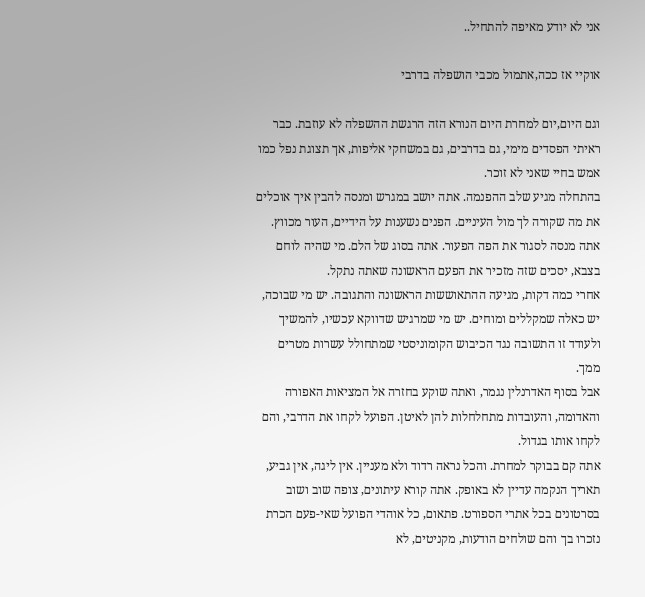אני לא יודע מאיפה להתחיל..

אוקיי אז ככה,אתמול מכבי הושפלה בדרבי

וגם היום,יום למחרת היום הנורא הזה הרגשת ההשפלה לא עוזבת. כבר ראיתי הפסדים מימי, גם בדרבים, גם במשחקי אליפות, אך תצוגת נפל כמו אמש בחיי שאני לא זוכר.
בהתחלה מגיע שלב ההפנמה. אתה יושב במגרש ומנסה להבין איך אוכלים את מה שקורה לך מול העיניים. הפנים נשענות על הידיים, העור מכווץ. אתה מנסה לסגור את הפה הפעור. אתה בסוג של הלם. מי שהיה לוחם בצבא, יסכים שזה מזכיר את הפעם הראשונה שאתה נתקל.
אחרי כמה דקות, מגיעה ההתאוששות הראשונה והתגובה. יש מי שבוכה, יש כאלה שמקללים ומוחים. יש מי שמרגיש שדווקא עכשיו, להמשיך ולעודד זו התשובה נגד הכיבוש הקומוניסטי שמתחולל עשרות מטרים ממך.
אבל בסוף האדרנלין נגמר, ואתה שוקע בחזרה אל המציאות האפורה והאדומה, והעובדות מתחלחלות להן לאיטן. הפועל לקחו את הדרבי, והם לקחו אותו בגדול.
אתה קם בבוקר למחרת. והכל נראה רדוד ולא מעניין. אין ליגה, אין גביע, תאריך הנקמה עדיין לא באופק. אתה קורא עיתונים, צופה שוב ושוב בסרטונים בכל אתרי הספורט. פתאום, כל אוהדי הפועל שאי-פעם הכרת נזכרו בך והם שולחים הודעות, מקניטים, לא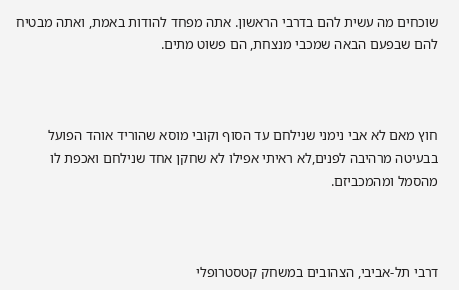שוכחים מה עשית להם בדרבי הראשון. אתה מפחד להודות באמת, ואתה מבטיח להם שבפעם הבאה שמכבי מנצחת, הם פשוט מתים.



חוץ מאם לא אבי נימני שנילחם עד הסוף וקובי מוסא שהוריד אוהד הפועל בבעיטה מרהיבה לפנים,לא ראיתי אפילו לא שחקן אחד שנילחם ואכפת לו מהסמל ומהמכביזם.



דרבי תל-אביבי, הצהובים במשחק קטסטרופלי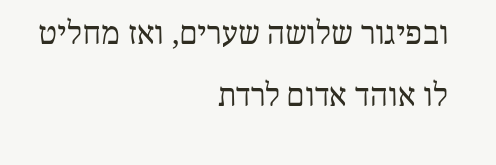ובפיגור שלושה שערים, ואז מחליט לו אוהד אדום לרדת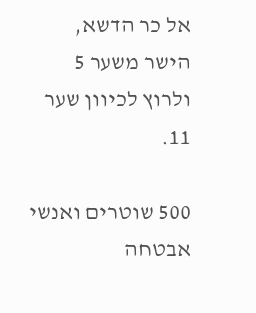אל כר הדשא, הישר משער 5 ולרוץ לכיוון שער 11.

500 שוטרים ואנשי אבטחה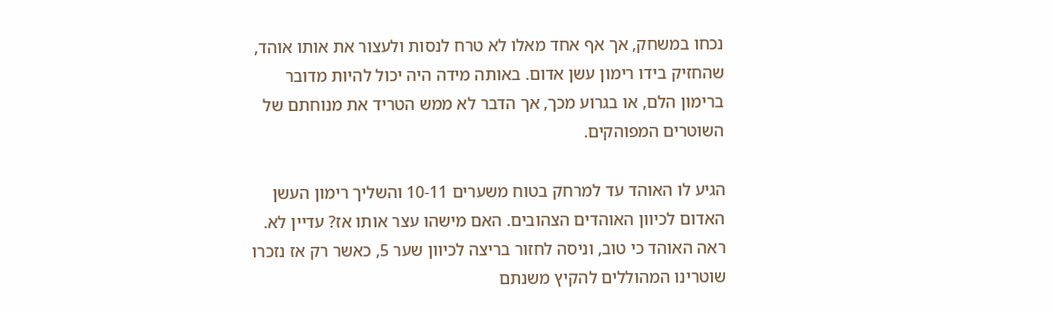נכחו במשחק, אך אף אחד מאלו לא טרח לנסות ולעצור את אותו אוהד, שהחזיק בידו רימון עשן אדום. באותה מידה היה יכול להיות מדובר ברימון הלם, או בגרוע מכך, אך הדבר לא ממש הטריד את מנוחתם של השוטרים המפוהקים.

הגיע לו האוהד עד למרחק בטוח משערים 10-11 והשליך רימון העשן האדום לכיוון האוהדים הצהובים. האם מישהו עצר אותו אז? עדיין לא. ראה האוהד כי טוב, וניסה לחזור בריצה לכיוון שער 5, כאשר רק אז נזכרו שוטרינו המהוללים להקיץ משנתם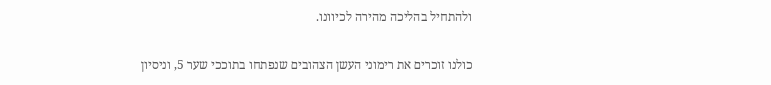ולהתחיל בהליכה מהירה לכיוונו.

כולנו זוכרים את רימוני העשן הצהובים שנפתחו בתוככי שער 5, וניסיון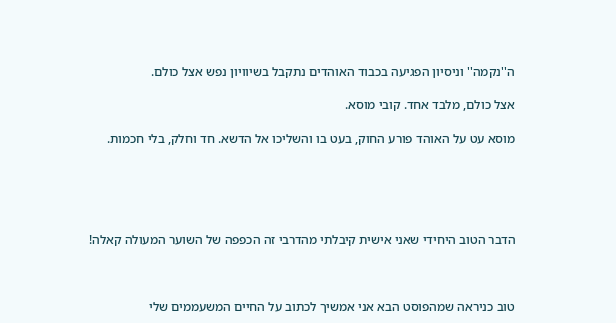ה''נקמה'' וניסיון הפגיעה בכבוד האוהדים נתקבל בשיוויון נפש אצל כולם.

אצל כולם, מלבד אחד. קובי מוסא.

מוסא עט על האוהד פורע החוק, בעט בו והשליכו אל הדשא. חד וחלק, בלי חכמות.





הדבר הטוב היחידי שאני אישית קיבלתי מהדרבי זה הכפפה של השוער המעולה קאלה!



טוב כניראה שמהפוסט הבא אני אמשיך לכתוב על החיים המשעממים שלי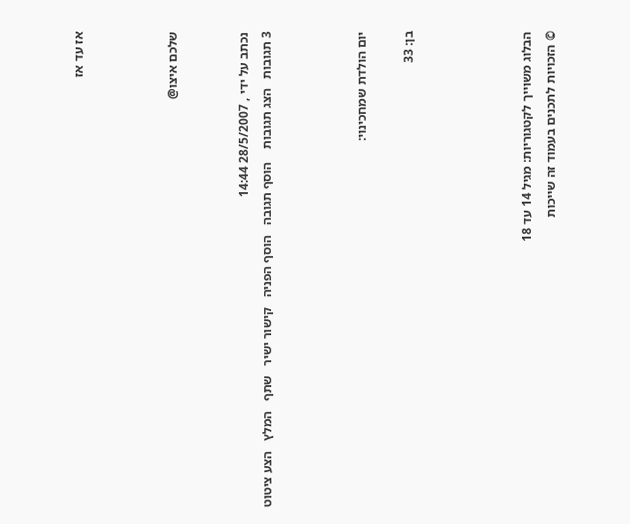אז עד אז



שלכם איצו@


נכתב על ידי , 28/5/2007 14:44
3 תגובות   הצג תגובות    הוסף תגובה   הוסף הפניה   קישור ישיר   שתף   המלץ   הצע ציטוט



יום הולדת שמחכינוי:

בן: 33




הבלוג משוייך לקטגוריות: מגיל 14 עד 18
© הזכויות לתכנים בעמוד זה שייכות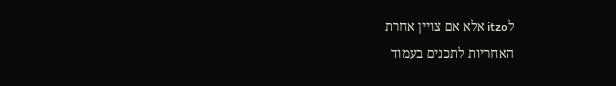לitzo אלא אם צויין אחרת
האחריות לתכנים בעמוד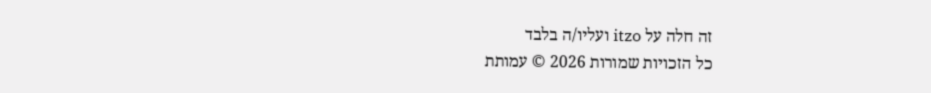זה חלה על itzo ועליו/ה בלבד
כל הזכויות שמורות 2026 © עמותת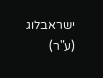ישראבלוג (ע"ר)